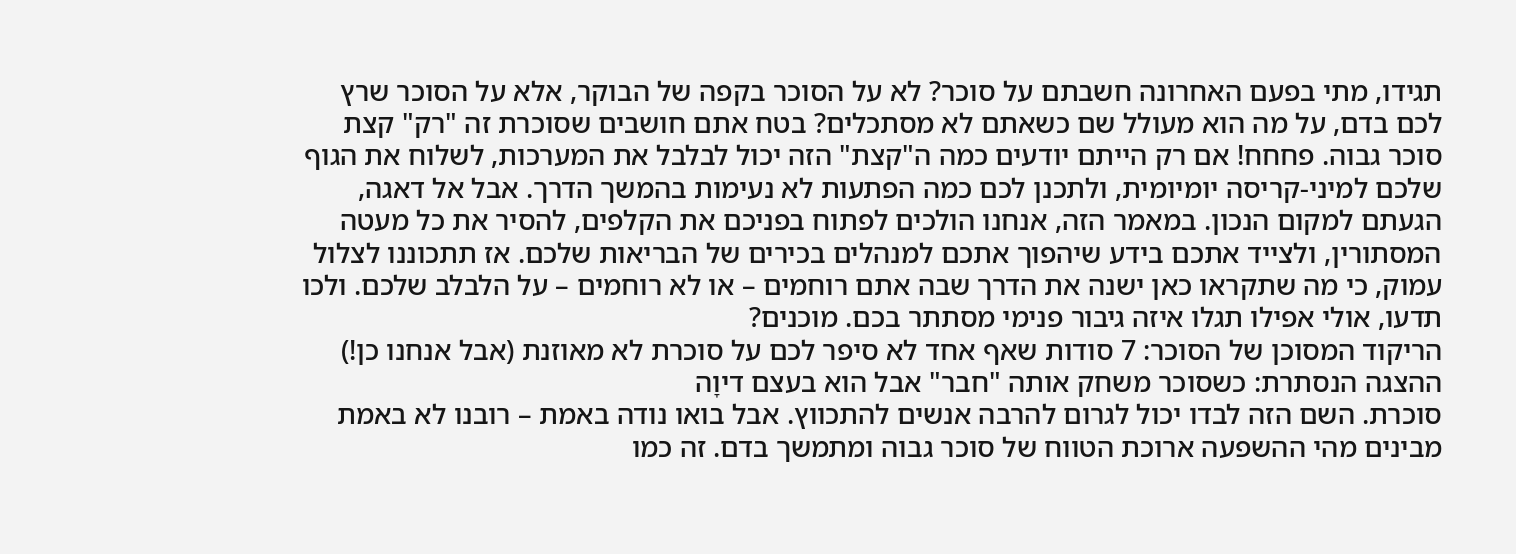תגידו, מתי בפעם האחרונה חשבתם על סוכר? לא על הסוכר בקפה של הבוקר, אלא על הסוכר שרץ לכם בדם, על מה הוא מעולל שם כשאתם לא מסתכלים? בטח אתם חושבים שסוכרת זה "רק" קצת סוכר גבוה. פחחח! אם רק הייתם יודעים כמה ה"קצת" הזה יכול לבלבל את המערכות, לשלוח את הגוף שלכם למיני-קריסה יומיומית, ולתכנן לכם כמה הפתעות לא נעימות בהמשך הדרך. אבל אל דאגה, הגעתם למקום הנכון. במאמר הזה, אנחנו הולכים לפתוח בפניכם את הקלפים, להסיר את כל מעטה המסתורין, ולצייד אתכם בידע שיהפוך אתכם למנהלים בכירים של הבריאות שלכם. אז תתכוננו לצלול עמוק, כי מה שתקראו כאן ישנה את הדרך שבה אתם רוחמים – או לא רוחמים – על הלבלב שלכם. ולכו תדעו, אולי אפילו תגלו איזה גיבור פנימי מסתתר בכם. מוכנים?
הריקוד המסוכן של הסוכר: 7 סודות שאף אחד לא סיפר לכם על סוכרת לא מאוזנת (אבל אנחנו כן!)
ההצגה הנסתרת: כשסוכר משחק אותה "חבר" אבל הוא בעצם דיוָה
סוכרת. השם הזה לבדו יכול לגרום להרבה אנשים להתכווץ. אבל בואו נודה באמת – רובנו לא באמת מבינים מהי ההשפעה ארוכת הטווח של סוכר גבוה ומתמשך בדם. זה כמו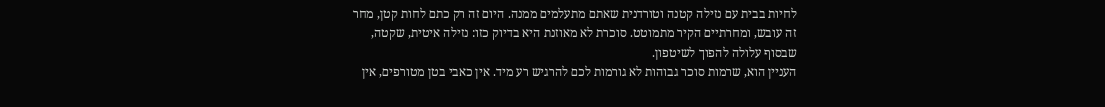לחיות בבית עם נזילה קטנה וטורדנית שאתם מתעלמים ממנה. היום זה רק כתם לחות קטן, מחר זה עובש, ומחרתיים הקיר מתמוטט. סוכרת לא מאוזנת היא בדיוק כזו: נזילה איטית, שקטה, שבסוף עלולה להפוך לשיטפון.
העניין הוא, שרמות סוכר גבוהות לא גורמות לכם להרגיש רע מיד. אין כאבי בטן מטורפים, אין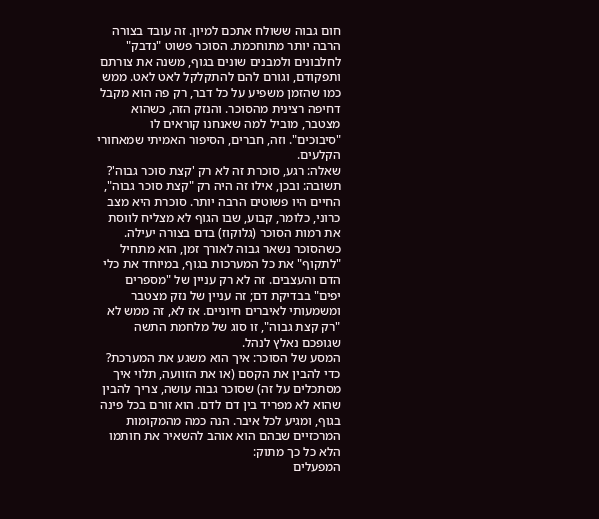חום גבוה ששולח אתכם למיון. זה עובד בצורה הרבה יותר מתוחכמת. הסוכר פשוט "נדבק" לחלבונים ולמבנים שונים בגוף, משנה את צורתם ותפקודם, וגורם להם להתקלקל לאט לאט. ממש כמו שהזמן משפיע על כל דבר, רק פה הוא מקבל דחיפה רצינית מהסוכר. והנזק הזה, כשהוא מצטבר, מוביל למה שאנחנו קוראים לו "סיבוכים". וזה, חברים, הסיפור האמיתי שמאחורי הקלעים.
שאלה: רגע, סוכרת זה לא רק 'קצת סוכר גבוה'?
תשובה: ובכן, אילו זה היה רק "קצת סוכר גבוה", החיים היו פשוטים הרבה יותר. סוכרת היא מצב כרוני, כלומר, קבוע, שבו הגוף לא מצליח לווסת את רמות הסוכר (גלוקוז) בדם בצורה יעילה. כשהסוכר נשאר גבוה לאורך זמן, הוא מתחיל "לתקוף" את כל המערכות בגוף, במיוחד את כלי הדם והעצבים. זה לא רק עניין של "מספרים יפים" בבדיקת דם; זה עניין של נזק מצטבר ומשמעותי לאיברים חיוניים. אז לא, זה ממש לא "רק קצת גבוה", זו סוג של מלחמת התשה שגופכם נאלץ לנהל.
המסע של הסוכר: איך הוא משגע את המערכת?
כדי להבין את הקסם (או את הזוועה, תלוי איך מסתכלים על זה) שסוכר גבוה עושה, צריך להבין שהוא לא מפריד בין דם לדם. הוא זורם בכל פינה בגוף, ומגיע לכל איבר. הנה כמה מהמקומות המרכזיים שבהם הוא אוהב להשאיר את חותמו הלא כל כך מתוק:
המפעלים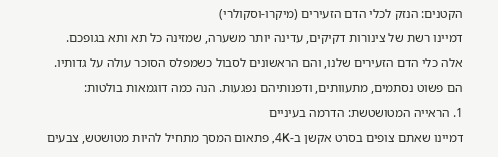הקטנים: הנזק לכלי הדם הזעירים (מיקרו-וסקולרי)
דמיינו רשת של צינורות דקיקים, עדינה יותר משערה, שמזינה כל תא ותא בגופכם. אלה כלי הדם הזעירים שלנו, והם הראשונים לסבול כשמפלס הסוכר עולה על גדותיו. הם פשוט נסתמים, מתעוותים, ודפנותיהם נפגעות. הנה כמה דוגמאות בולטות:
1. הראייה המטושטשת: הדרמה בעיניים
דמיינו שאתם צופים בסרט אקשן ב-4K, פתאום המסך מתחיל להיות מטושטש, צבעים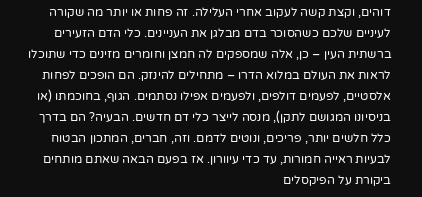דוהים, וקצת קשה לעקוב אחרי העלילה. זה פחות או יותר מה שקורה לעיניים שלכם כשהסוכר בדם מבלגן את העניינים. כלי הדם הזעירים ברשתית העין – כן, אלה שמספקים לה חמצן וחומרים מזינים כדי שתוכלו לראות את העולם במלוא הדרו – מתחילים להינזק. הם הופכים לפחות אלסטיים, לפעמים דולפים, ולפעמים אפילו נסתמים. הגוף, בחוכמתו (או בניסיונו המגושם לתקן), מנסה לייצר כלי דם חדשים. הבעיה? הם בדרך כלל חלשים יותר, פריכים, ונוטים לדמם. וזה, חברים, המתכון הבטוח לבעיות ראייה חמורות, עד כדי עיוורון. אז בפעם הבאה שאתם מותחים ביקורת על הפיקסלים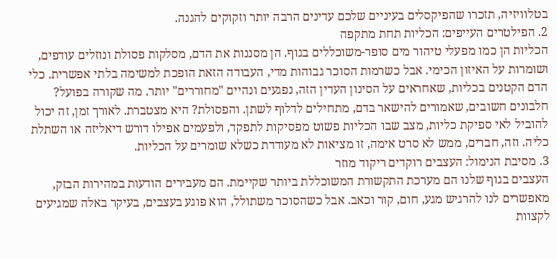בטלוויזיה, תזכרו שהפיקסלים בעיניים שלכם עדינים הרבה יותר וזקוקים להגנה.
2. הפילטרים העייפים: הכליות תחת מתקפה
הכליות הן כמו מפעלי טיהור מים סופר-משוכללים בגוף. הן מסננות את הדם, מסלקות פסולת ונוזלים עודפים, ושומרות על האיזון הכימי. אבל כשרמות הסוכר גבוהות מדי, העבודה הזאת הופכת למשימה בלתי אפשרית. כלי הדם הקטנים בכליות, שאחראים על הסינון העדין הזה, נפגעים ונהיים "מחוררים" יותר. מה שקורה בפועל? חלבונים חשובים, שאמורים להישאר בדם, מתחילים לדלוף לשתן. והפסולת? היא מצטברת. לאורך זמן, זה יכול להוביל לאי ספיקת כליות, מצב שבו הכליות פשוט מפסיקות לתפקד, ולפעמים אפילו דורש דיאליזה או השתלת כליה. וזה, חברים, ממש לא סרט אימה, זו מציאות לא מעודדת כשלא שומרים על הכליות.
3. מסיבת הנימול: העצבים רוקדים ריקוד מוזר
העצבים בגוף שלנו הם מערכת התקשורת המשוכללת ביותר שקיימת. הם מעבירים הודעות במהירות הבזק, מאפשרים לנו להרגיש מגע, חום, קור וכאב. אבל כשהסוכר משתולל, הוא פוגע בעצבים, בעיקר באלה שמגיעים לקצוות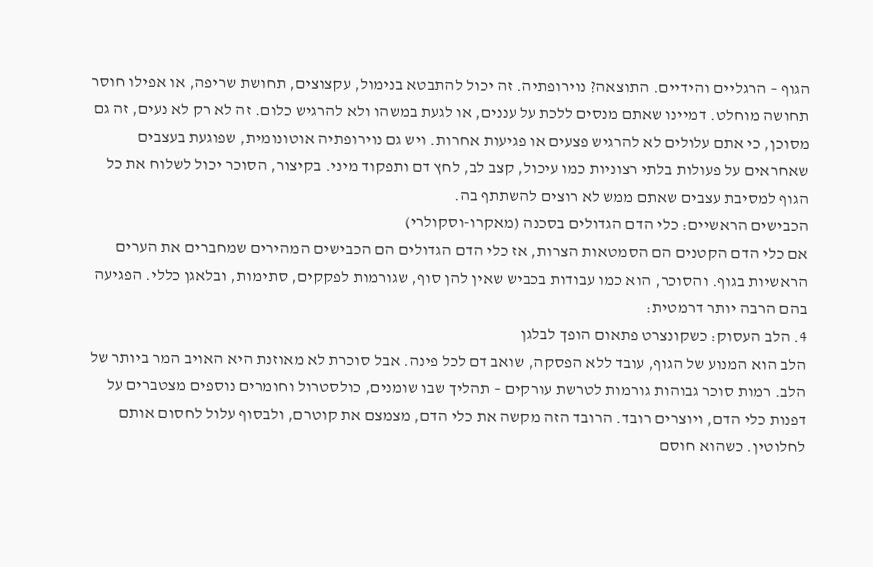הגוף – הרגליים והידיים. התוצאה? נוירופתיה. זה יכול להתבטא בנימול, עקצוצים, תחושת שריפה, או אפילו חוסר תחושה מוחלט. דמיינו שאתם מנסים ללכת על עננים, או לגעת במשהו ולא להרגיש כלום. זה לא רק לא נעים, זה גם מסוכן, כי אתם עלולים לא להרגיש פצעים או פגיעות אחרות. ויש גם נוירופתיה אוטונומית, שפוגעת בעצבים שאחראים על פעולות בלתי רצוניות כמו עיכול, קצב לב, לחץ דם ותפקוד מיני. בקיצור, הסוכר יכול לשלוח את כל הגוף למסיבת עצבים שאתם ממש לא רוצים להשתתף בה.
הכבישים הראשיים: כלי הדם הגדולים בסכנה (מאקרו-וסקולרי)
אם כלי הדם הקטנים הם הסמטאות הצרות, אז כלי הדם הגדולים הם הכבישים המהירים שמחברים את הערים הראשיות בגוף. והסוכר, הוא כמו עבודות בכביש שאין להן סוף, שגורמות לפקקים, סתימות, ובלאגן כללי. הפגיעה בהם הרבה יותר דרמטית:
4. הלב העסוק: כשקונצרט פתאום הופך לבלגן
הלב הוא המנוע של הגוף, עובד ללא הפסקה, שואב דם לכל פינה. אבל סוכרת לא מאוזנת היא האויב המר ביותר של הלב. רמות סוכר גבוהות גורמות לטרשת עורקים – תהליך שבו שומנים, כולסטרול וחומרים נוספים מצטברים על דפנות כלי הדם, ויוצרים רובד. הרובד הזה מקשה את כלי הדם, מצמצם את קוטרם, ולבסוף עלול לחסום אותם לחלוטין. כשהוא חוסם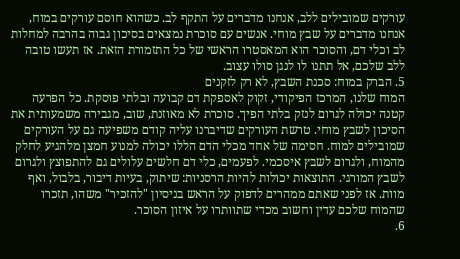עורקים שמובילים ללב, אנחנו מדברים על התקף לב. כשהוא חוסם עורקים במוח, אנחנו מדברים על שבץ מוחי. אנשים עם סוכרת נמצאים בסיכון גבוה בהרבה למחלות לב וכלי דם, והסוכר הוא המאסטרו הראשי של כל התזמורת הזאת. אז תעשו טובה ללב שלכם, אל תתנו לו לנגן סולו עצוב.
5. הברק במוח: סכנת השבץ, לא רק לזקנים
המוח שלנו, המרכז הפיקודי, זקוק לאספקת דם קבועה ובלתי פוסקת. כל הפרעה קטנה יכולה לגרום לנזק בלתי הפיך. סוכרת לא מאוזנת, שוב, מגבירה משמעותית את הסיכון לשבץ מוחי. טרשת העורקים שדיברנו עליה קודם משפיעה גם על העורקים שמובילים למוח. חסימה של אחד מכלי הדם הללו יכולה למנוע חמצן מלהגיע לחלק מהמוח, ולגרום לשבץ איסכמי. לפעמים, כלי דם חלשים עלולים גם להתפוצץ ולגרום לשבץ המורגי. התוצאות יכולות להיות הרסניות: שיתוק, בעיות דיבור, בלבול, ואף מוות. אז לפני שאתם ממהרים לדפוק על הראש בניסיון "להזכיר" משהו, תזכרו שהמוח שלכם עדין וחשוב מכדי שתוותרו על איזון הסוכר.
6.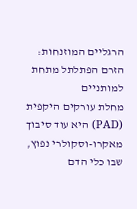הרגליים המוזנחות: הזרם הפתלתל מתחת למותניים
מחלת עורקים היקפית (PAD) היא עוד סיבוך מאקרו-וסקולרי נפוץ, שבו כלי הדם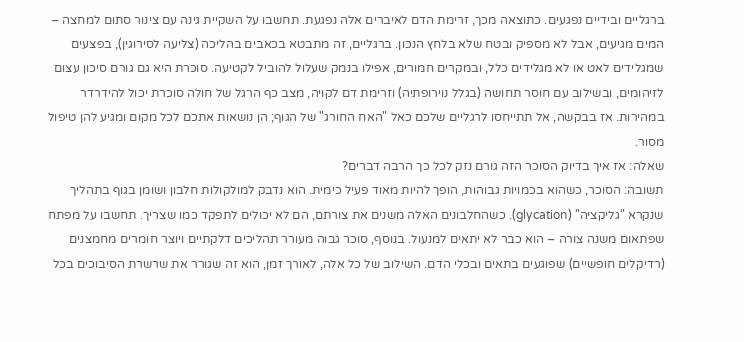ברגליים ובידיים נפגעים. כתוצאה מכך, זרימת הדם לאיברים אלה נפגעת. תחשבו על השקיית גינה עם צינור סתום למחצה – המים מגיעים, אבל לא מספיק ובטח שלא בלחץ הנכון. ברגליים, זה מתבטא בכאבים בהליכה (צליעה לסירוגין), בפצעים שמגלידים לאט או לא מגלידים כלל, ובמקרים חמורים, אפילו בנמק שעלול להוביל לקטיעה. סוכרת היא גם גורם סיכון עצום לזיהומים, ובשילוב עם חוסר תחושה (בגלל נוירופתיה) וזרימת דם לקויה, מצב כף הרגל של חולה סוכרת יכול להידרדר במהירות. אז בבקשה, אל תתייחסו לרגליים שלכם כאל "האח החורג" של הגוף; הן נושאות אתכם לכל מקום ומגיע להן טיפול מסור.
שאלה: אז איך בדיוק הסוכר הזה גורם נזק לכל כך הרבה דברים?
תשובה: הסוכר, כשהוא בכמויות גבוהות, הופך להיות מאוד פעיל כימית. הוא נדבק למולקולות חלבון ושומן בגוף בתהליך שנקרא "גליקציה" (glycation). כשהחלבונים האלה משנים את צורתם, הם לא יכולים לתפקד כמו שצריך. תחשבו על מפתח שפתאום משנה צורה – הוא כבר לא יתאים למנעול. בנוסף, סוכר גבוה מעורר תהליכים דלקתיים ויוצר חומרים מחמצנים (רדיקלים חופשיים) שפוגעים בתאים ובכלי הדם. השילוב של כל אלה, לאורך זמן, הוא זה שגורר את שרשרת הסיבוכים בכל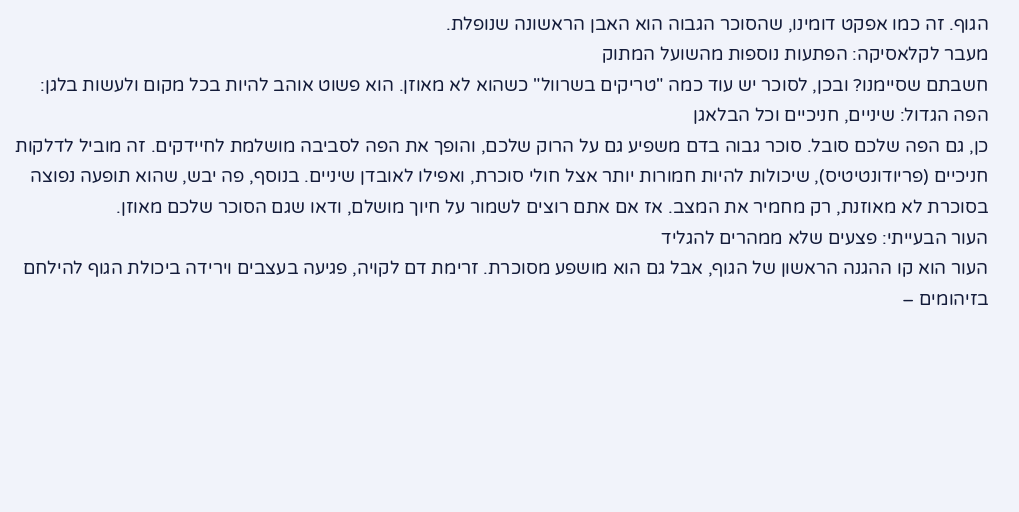הגוף. זה כמו אפקט דומינו, שהסוכר הגבוה הוא האבן הראשונה שנופלת.
מעבר לקלאסיקה: הפתעות נוספות מהשועל המתוק
חשבתם שסיימנו? ובכן, לסוכר יש עוד כמה "טריקים בשרוול" כשהוא לא מאוזן. הוא פשוט אוהב להיות בכל מקום ולעשות בלגן:
הפה הגדול: שיניים, חניכיים וכל הבלאגן
כן, גם הפה שלכם סובל. סוכר גבוה בדם משפיע גם על הרוק שלכם, והופך את הפה לסביבה מושלמת לחיידקים. זה מוביל לדלקות חניכיים (פריודונטיטיס), שיכולות להיות חמורות יותר אצל חולי סוכרת, ואפילו לאובדן שיניים. בנוסף, פה יבש, שהוא תופעה נפוצה בסוכרת לא מאוזנת, רק מחמיר את המצב. אז אם אתם רוצים לשמור על חיוך מושלם, ודאו שגם הסוכר שלכם מאוזן.
העור הבעייתי: פצעים שלא ממהרים להגליד
העור הוא קו ההגנה הראשון של הגוף, אבל גם הוא מושפע מסוכרת. זרימת דם לקויה, פגיעה בעצבים וירידה ביכולת הגוף להילחם בזיהומים –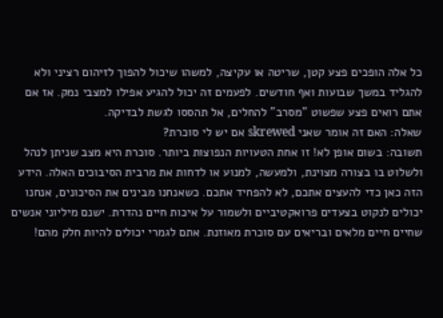כל אלה הופכים פצע קטן, שריטה או עקיצה, למשהו שיכול להפוך לזיהום רציני ולא להגליד במשך שבועות ואף חודשים. לפעמים זה יכול להגיע אפילו למצבי נמק. אז אם אתם רואים פצע שפשוט "מסרב" להחלים, אל תהססו לגשת לבדיקה.
שאלה: האם זה אומר שאני skrewed אם יש לי סוכרת?
תשובה: בשום אופן לא! זו אחת הטעויות הנפוצות ביותר. סוכרת היא מצב שניתן לנהל ולשלוט בו בצורה מצוינת, ולמעשה, למנוע או לדחות את מרבית הסיבוכים האלה. הידע הזה כאן כדי להעצים אתכם, לא להפחיד אתכם. כשאנחנו מבינים את הסיכונים, אנחנו יכולים לנקוט בצעדים פרואקטיביים ולשמור על איכות חיים נהדרת. ישנם מיליוני אנשים שחיים חיים מלאים ובריאים עם סוכרת מאוזנת. אתם לגמרי יכולים להיות חלק מהם!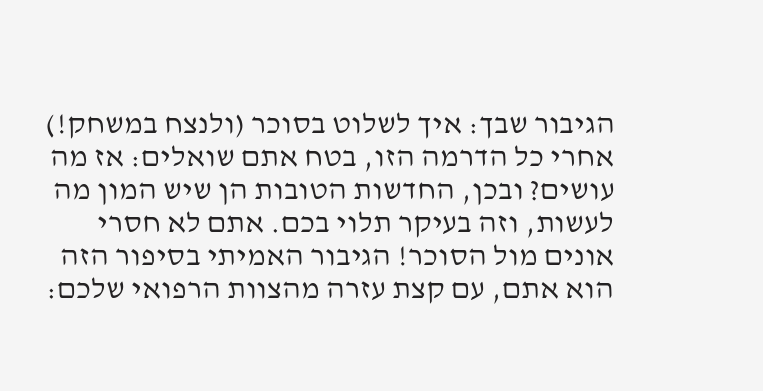הגיבור שבך: איך לשלוט בסוכר (ולנצח במשחק!)
אחרי כל הדרמה הזו, בטח אתם שואלים: אז מה עושים? ובכן, החדשות הטובות הן שיש המון מה לעשות, וזה בעיקר תלוי בכם. אתם לא חסרי אונים מול הסוכר! הגיבור האמיתי בסיפור הזה הוא אתם, עם קצת עזרה מהצוות הרפואי שלכם: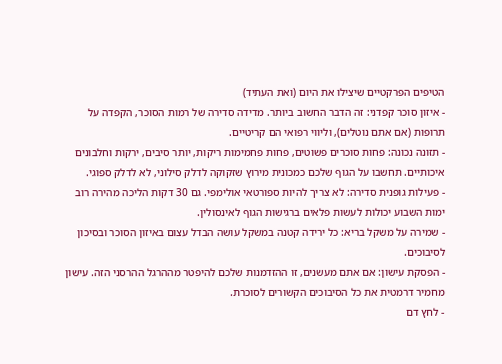הטיפים הפרקטיים שיצילו את היום (ואת העתיד)
- איזון סוכר קפדני: זה הדבר החשוב ביותר. מדידה סדירה של רמות הסוכר, הקפדה על תרופות (אם אתם נוטלים), וליווי רפואי הם קריטיים.
- תזונה נכונה: פחות סוכרים פשוטים, פחות פחמימות ריקות, יותר סיבים, ירקות וחלבונים איכותיים. תחשבו על הגוף שלכם כמכונית מירוץ שזקוקה לדלק סילוני, לא לדלק ספוגי.
- פעילות גופנית סדירה: לא צריך להיות ספורטאי אולימפי. גם 30 דקות הליכה מהירה רוב ימות השבוע יכולות לעשות פלאים ברגישות הגוף לאינסולין.
- שמירה על משקל בריא: כל ירידה קטנה במשקל עושה הבדל עצום באיזון הסוכר ובסיכון לסיבוכים.
- הפסקת עישון: אם אתם מעשנים, זו ההזדמנות שלכם להיפטר מההרגל ההרסני הזה. עישון מחמיר דרמטית את כל הסיבוכים הקשורים לסוכרת.
- לחץ דם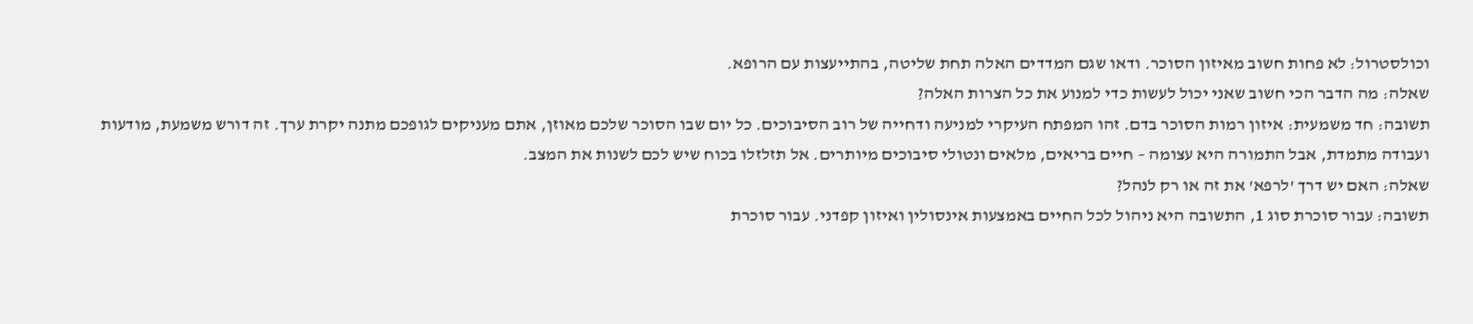וכולסטרול: לא פחות חשוב מאיזון הסוכר. ודאו שגם המדדים האלה תחת שליטה, בהתייעצות עם הרופא.
שאלה: מה הדבר הכי חשוב שאני יכול לעשות כדי למנוע את כל הצרות האלה?
תשובה: חד משמעית: איזון רמות הסוכר בדם. זהו המפתח העיקרי למניעה ודחייה של רוב הסיבוכים. כל יום שבו הסוכר שלכם מאוזן, אתם מעניקים לגופכם מתנה יקרת ערך. זה דורש משמעת, מודעות ועבודה מתמדת, אבל התמורה היא עצומה – חיים בריאים, מלאים ונטולי סיבוכים מיותרים. אל תזלזלו בכוח שיש לכם לשנות את המצב.
שאלה: האם יש דרך 'לרפא' את זה או רק לנהל?
תשובה: עבור סוכרת סוג 1, התשובה היא ניהול לכל החיים באמצעות אינסולין ואיזון קפדני. עבור סוכרת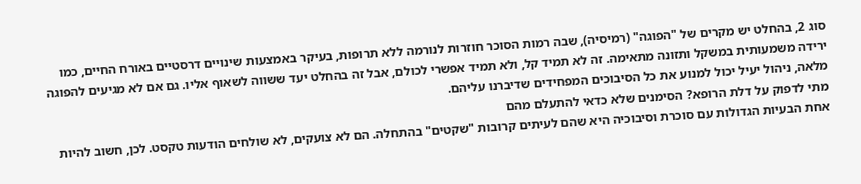סוג 2, בהחלט יש מקרים של "הפוגה" (רמיסיה), שבה רמות הסוכר חוזרות לנורמה ללא תרופות, בעיקר באמצעות שינויים דרסטיים באורח החיים, כמו ירידה משמעותית במשקל ותזונה מתאימה. זה לא תמיד קל, ולא תמיד אפשרי לכולם, אבל זה בהחלט יעד ששווה לשאוף אליו. גם אם לא מגיעים להפוגה מלאה, ניהול יעיל יכול למנוע את כל הסיבוכים המפחידים שדיברנו עליהם.
מתי לדפוק על דלת הרופא? הסימנים שלא כדאי להתעלם מהם
אחת הבעיות הגדולות עם סוכרת וסיבוכיה היא שהם לעיתים קרובות "שקטים" בהתחלה. הם לא צועקים, לא שולחים הודעות טקסט. לכן, חשוב להיות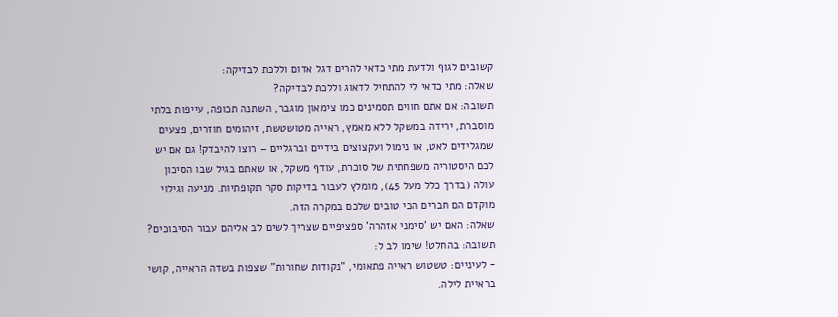קשובים לגוף ולדעת מתי כדאי להרים דגל אדום וללכת לבדיקה:
שאלה: מתי כדאי לי להתחיל לדאוג וללכת לבדיקה?
תשובה: אם אתם חווים תסמינים כמו צימאון מוגבר, השתנה תכופה, עייפות בלתי מוסברת, ירידה במשקל ללא מאמץ, ראייה מטושטשת, זיהומים חוזרים, פצעים שמגלידים לאט, או נימול ועקצוצים בידיים וברגליים – רוצו להיבדק! גם אם יש לכם היסטוריה משפחתית של סוכרת, עודף משקל, או שאתם בגיל שבו הסיכון עולה (בדרך כלל מעל 45), מומלץ לעבור בדיקות סקר תקופתיות. מניעה וגילוי מוקדם הם חברים הכי טובים שלכם במקרה הזה.
שאלה: האם יש 'סימני אזהרה' ספציפיים שצריך לשים לב אליהם עבור הסיבוכים?
תשובה: בהחלט! שימו לב ל:
- לעיניים: טשטוש ראייה פתאומי, "נקודות שחורות" שצפות בשדה הראייה, קושי בראיית לילה.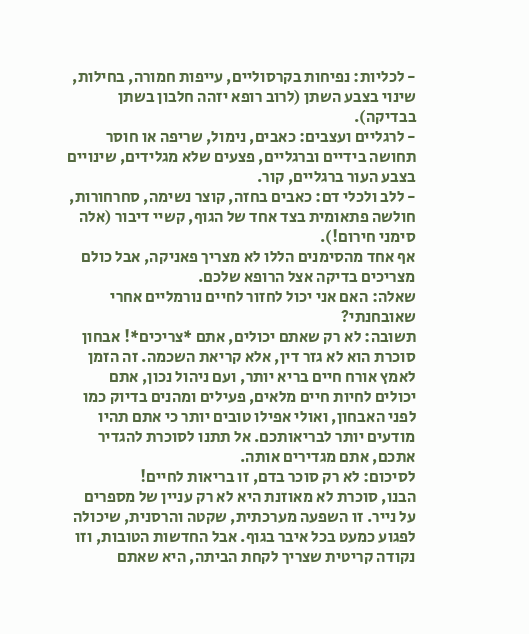- לכליות: נפיחות בקרסוליים, עייפות חמורה, בחילות, שינוי בצבע השתן (לרוב רופא יזהה חלבון בשתן בבדיקה).
- לרגליים ועצבים: כאבים, נימול, שריפה או חוסר תחושה בידיים וברגליים, פצעים שלא מגלידים, שינויים בצבע העור ברגליים, קור.
- ללב ולכלי דם: כאבים בחזה, קוצר נשימה, סחרחורות, חולשה פתאומית בצד אחד של הגוף, קשיי דיבור (אלה סימני חירום!).
אף אחד מהסימנים הללו לא מצריך פאניקה, אבל כולם מצריכים בדיקה אצל הרופא שלכם.
שאלה: האם אני יכול לחזור לחיים נורמליים אחרי שאובחנתי?
תשובה: לא רק שאתם יכולים, אתם *צריכים*! אבחון סוכרת הוא לא גזר דין, אלא קריאת השכמה. זה הזמן לאמץ אורח חיים בריא יותר, ועם ניהול נכון, אתם יכולים לחיות חיים מלאים, פעילים ומהנים בדיוק כמו לפני האבחון, ואולי אפילו טובים יותר כי אתם תהיו מודעים יותר לבריאותכם. אל תתנו לסוכרת להגדיר אתכם, אתם מגדירים אותה.
לסיכום: לא רק סוכר בדם, זו בריאות לחיים!
הבנו, סוכרת לא מאוזנת היא לא רק עניין של מספרים על נייר. זו השפעה מערכתית, שקטה והרסנית, שיכולה לפגוע כמעט בכל איבר בגוף. אבל החדשות הטובות, וזו נקודה קריטית שצריך לקחת הביתה, היא שאתם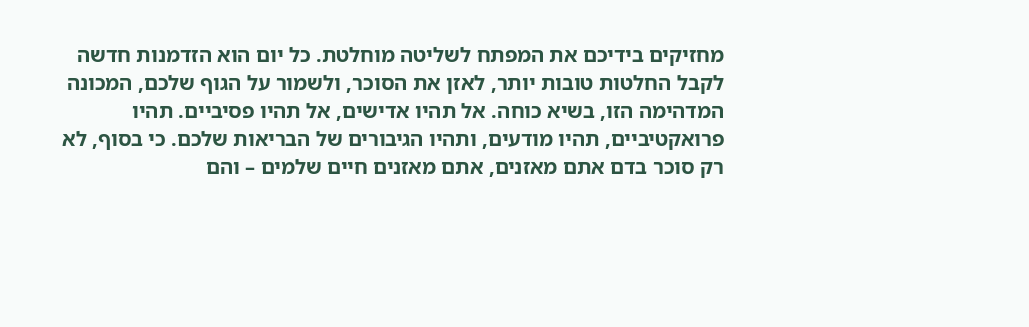מחזיקים בידיכם את המפתח לשליטה מוחלטת. כל יום הוא הזדמנות חדשה לקבל החלטות טובות יותר, לאזן את הסוכר, ולשמור על הגוף שלכם, המכונה המדהימה הזו, בשיא כוחה. אל תהיו אדישים, אל תהיו פסיביים. תהיו פרואקטיביים, תהיו מודעים, ותהיו הגיבורים של הבריאות שלכם. כי בסוף, לא רק סוכר בדם אתם מאזנים, אתם מאזנים חיים שלמים – והם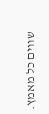שווים כל מאמץ.